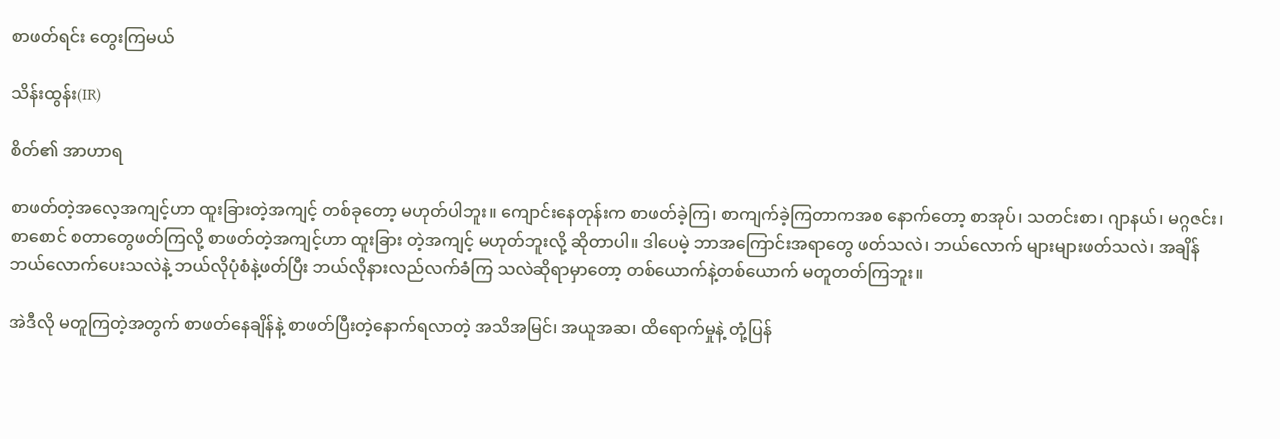စာဖတ်ရင်း တွေးကြမယ်

သိန်းထွန်း(IR)

စိတ်၏ အာဟာရ

စာဖတ်တဲ့အလေ့အကျင့်ဟာ ထူးခြားတဲ့အကျင့် တစ်ခုတော့ မဟုတ်ပါဘူး။ ကျောင်းနေတုန်းက စာဖတ်ခဲ့ကြ၊ စာကျက်ခဲ့ကြတာကအစ နောက်တော့ စာအုပ်၊ သတင်းစာ၊ ဂျာနယ်၊ မဂ္ဂဇင်း၊ စာစောင် စတာတွေဖတ်ကြလို့ စာဖတ်တဲ့အကျင့်ဟာ ထူးခြား တဲ့အကျင့် မဟုတ်ဘူးလို့ ဆိုတာပါ။ ဒါပေမဲ့ ဘာအကြောင်းအရာတွေ ဖတ်သလဲ၊ ဘယ်လောက် များများဖတ်သလဲ၊ အချိန် ဘယ်လောက်ပေးသလဲနဲ့ ဘယ်လိုပုံစံနဲ့ဖတ်ပြီး ဘယ်လိုနားလည်လက်ခံကြ သလဲဆိုရာမှာတော့ တစ်ယောက်နဲ့တစ်ယောက် မတူတတ်ကြဘူး။

အဲဒီလို မတူကြတဲ့အတွက် စာဖတ်နေချိန်နဲ့ စာဖတ်ပြီးတဲ့နောက်ရလာတဲ့ အသိအမြင်၊ အယူအဆ၊ ထိရောက်မှုနဲ့ တုံ့ပြန်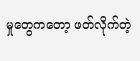မှုတွေကတော့ ဖတ်လိုက်တဲ့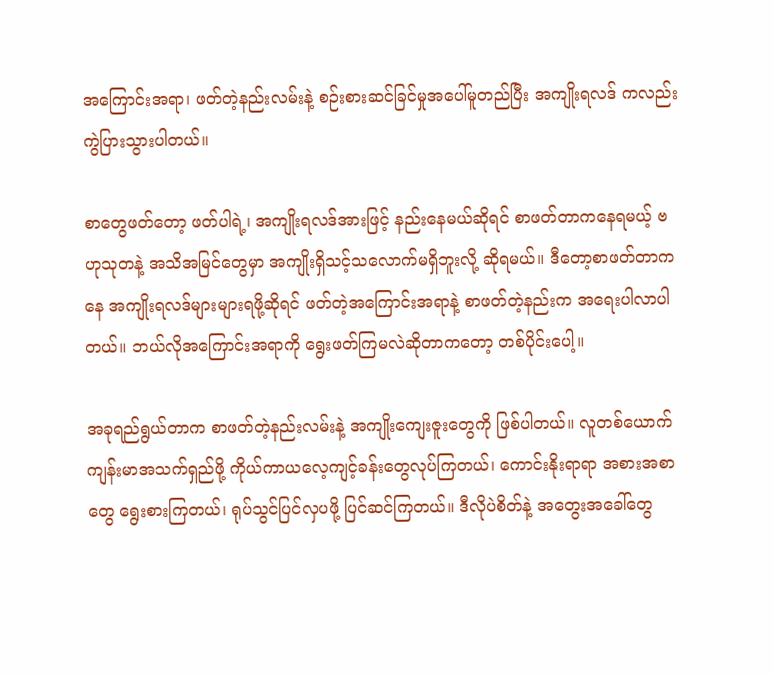အကြောင်းအရာ၊ ဖတ်တဲ့နည်းလမ်းနဲ့ စဉ်းစားဆင်ခြင်မှုအပေါ်မူတည်ပြီး အကျိုးရလဒ် ကလည်း ကွဲပြားသွားပါတယ်။

စာတွေဖတ်တော့ ဖတ်ပါရဲ့၊ အကျိုးရလဒ်အားဖြင့် နည်းနေမယ်ဆိုရင် စာဖတ်တာကနေရမယ့် ဗဟုသုတနဲ့ အသိအမြင်တွေမှာ အကျိုးရှိသင့်သလောက်မရှိဘူးလို့ ဆိုရမယ်။ ဒီတော့စာဖတ်တာကနေ အကျိုးရလဒ်များများရဖို့ဆိုရင် ဖတ်တဲ့အကြောင်းအရာနဲ့ စာဖတ်တဲ့နည်းက အရေးပါလာပါတယ်။ ဘယ်လိုအကြောင်းအရာကို ရွေးဖတ်ကြမလဲဆိုတာကတော့ တစ်ပိုင်းပေါ့။

အခုရည်ရွယ်တာက စာဖတ်တဲ့နည်းလမ်းနဲ့ အကျိုးကျေးဇူးတွေကို ဖြစ်ပါတယ်။ လူတစ်ယောက် ကျန်းမာအသက်ရှည်ဖို့ ကိုယ်ကာယလေ့ကျင့်ခန်းတွေလုပ်ကြတယ်၊ ကောင်းနိုးရာရာ အစားအစာတွေ ရွေးစားကြတယ်၊ ရုပ်သွင်ပြင်လှပဖို့ ပြင်ဆင်ကြတယ်။ ဒီလိုပဲစိတ်နဲ့ အတွေးအခေါ်တွေ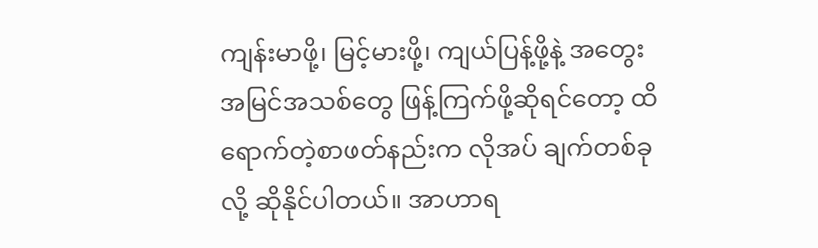ကျန်းမာဖို့၊ မြင့်မားဖို့၊ ကျယ်ပြန့်ဖို့နဲ့ အတွေးအမြင်အသစ်တွေ ဖြန့်ကြက်ဖို့ဆိုရင်တော့ ထိရောက်တဲ့စာဖတ်နည်းက လိုအပ် ချက်တစ်ခုလို့ ဆိုနိုင်ပါတယ်။ အာဟာရ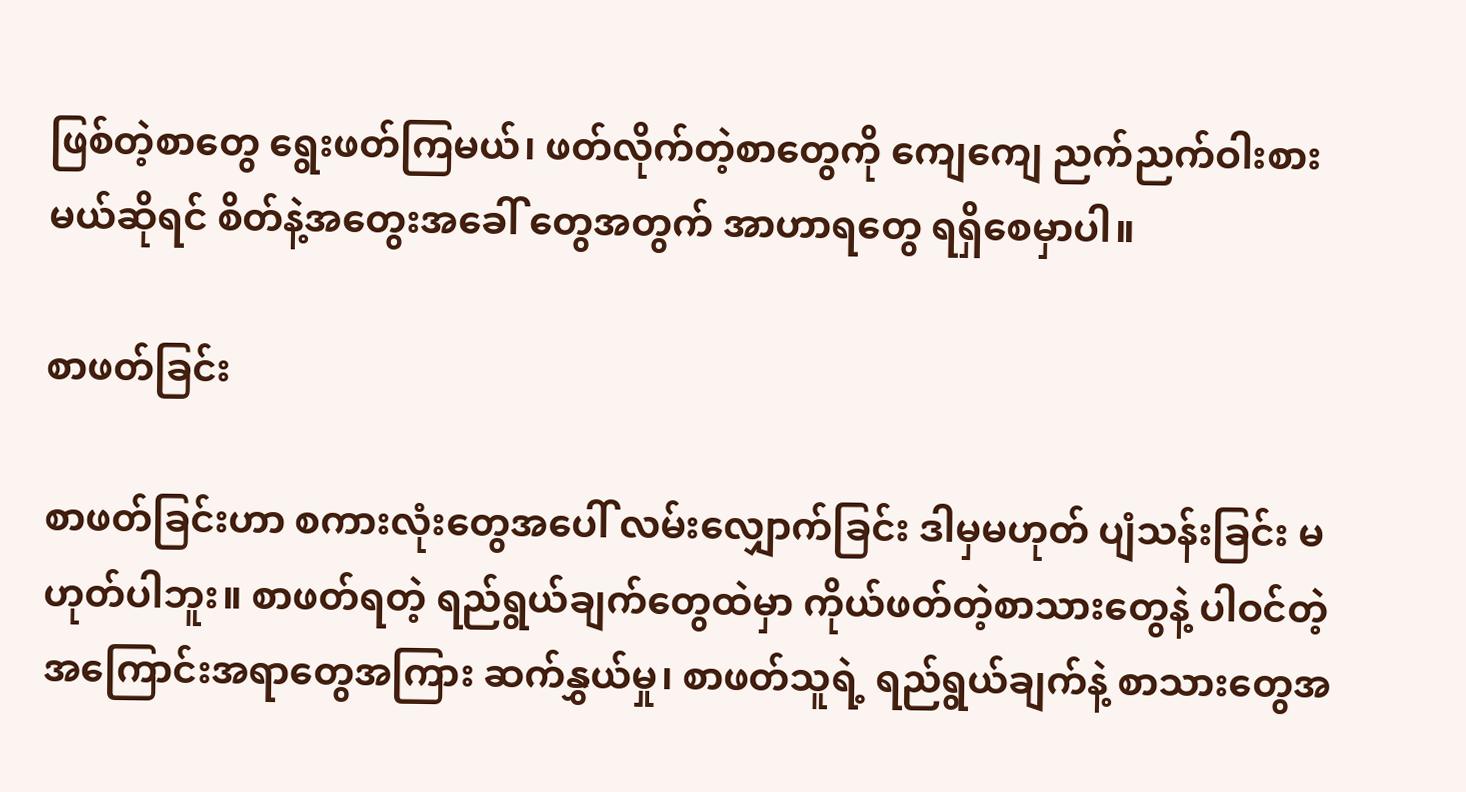ဖြစ်တဲ့စာတွေ ရွေးဖတ်ကြမယ်၊ ဖတ်လိုက်တဲ့စာတွေကို ကျေကျေ ညက်ညက်ဝါးစားမယ်ဆိုရင် စိတ်နဲ့အတွေးအခေါ် တွေအတွက် အာဟာရတွေ ရရှိစေမှာပါ။

စာဖတ်ခြင်း

စာဖတ်ခြင်းဟာ စကားလုံးတွေအပေါ် လမ်းလျှောက်ခြင်း ဒါမှမဟုတ် ပျံသန်းခြင်း မဟုတ်ပါဘူး။ စာဖတ်ရတဲ့ ရည်ရွယ်ချက်တွေထဲမှာ ကိုယ်ဖတ်တဲ့စာသားတွေနဲ့ ပါဝင်တဲ့အကြောင်းအရာတွေအကြား ဆက်နွှယ်မှု၊ စာဖတ်သူရဲ့ ရည်ရွယ်ချက်နဲ့ စာသားတွေအ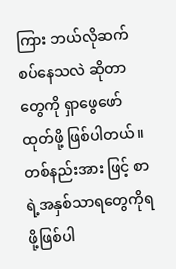ကြား ဘယ်လိုဆက်စပ်နေသလဲ ဆိုတာတွေကို ရှာဖွေဖော်ထုတ်ဖို့ ဖြစ်ပါတယ်။ တစ်နည်းအား ဖြင့် စာရဲ့အနှစ်သာရတွေကိုရဖို့ဖြစ်ပါ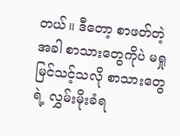တယ်။ ဒီတော့ စာဖတ်တဲ့အခါ စာသားတွေကိုပဲ မရှုမြင်သင့်သလို စာသားတွေရဲ့ လွှမ်းမိုးခံရ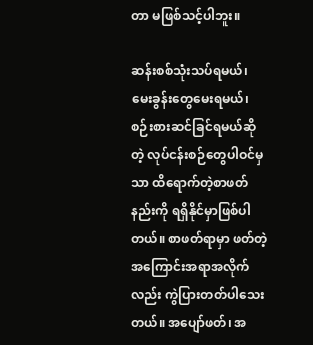တာ မဖြစ်သင့်ပါဘူး။

ဆန်းစစ်သုံးသပ်ရမယ်၊ မေးခွန်းတွေမေးရမယ်၊ စဉ်းစားဆင်ခြင်ရမယ်ဆိုတဲ့ လုပ်ငန်းစဉ်တွေပါဝင်မှသာ ထိရောက်တဲ့စာဖတ်နည်းကို ရရှိနိုင်မှာဖြစ်ပါတယ်။ စာဖတ်ရာမှာ ဖတ်တဲ့အကြောင်းအရာအလိုက်လည်း ကွဲပြားတတ်ပါသေးတယ်။ အပျော်ဖတ်၊ အ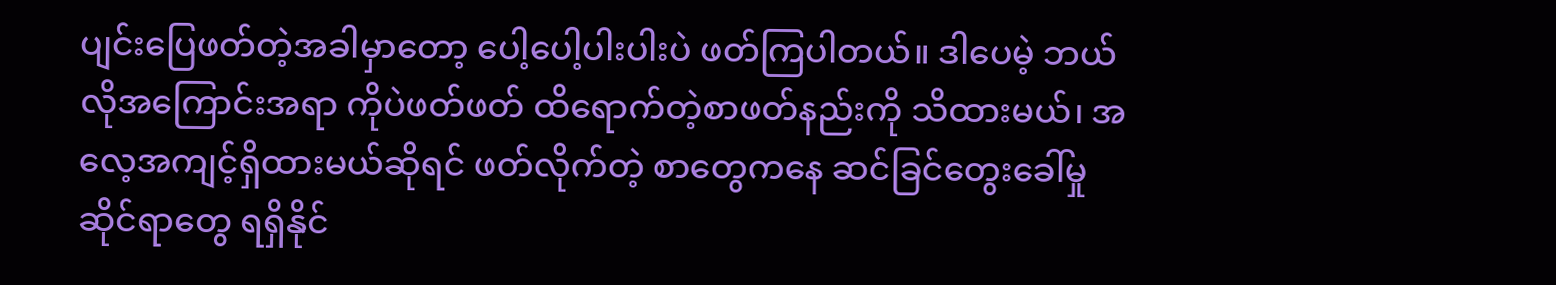ပျင်းပြေဖတ်တဲ့အခါမှာတော့ ပေါ့ပေါ့ပါးပါးပဲ ဖတ်ကြပါတယ်။ ဒါပေမဲ့ ဘယ်လိုအကြောင်းအရာ ကိုပဲဖတ်ဖတ် ထိရောက်တဲ့စာဖတ်နည်းကို သိထားမယ်၊ အလေ့အကျင့်ရှိထားမယ်ဆိုရင် ဖတ်လိုက်တဲ့ စာတွေကနေ ဆင်ခြင်တွေးခေါ်မှုဆိုင်ရာတွေ ရရှိနိုင်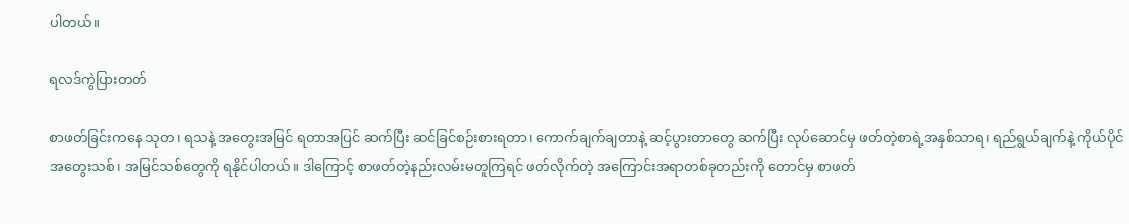ပါတယ်။

ရလဒ်ကွဲပြားတတ်

စာဖတ်ခြင်းကနေ သုတ၊ ရသနဲ့ အတွေးအမြင် ရတာအပြင် ဆက်ပြီး ဆင်ခြင်စဉ်းစားရတာ၊ ကောက်ချက်ချတာနဲ့ ဆင့်ပွားတာတွေ ဆက်ပြီး လုပ်ဆောင်မှ ဖတ်တဲ့စာရဲ့အနှစ်သာရ၊ ရည်ရွယ်ချက်နဲ့ ကိုယ်ပိုင် အတွေးသစ်၊ အမြင်သစ်တွေကို ရနိုင်ပါတယ်။ ဒါကြောင့် စာဖတ်တဲ့နည်းလမ်းမတူကြရင် ဖတ်လိုက်တဲ့ အကြောင်းအရာတစ်ခုတည်းကို တောင်မှ စာဖတ်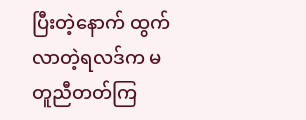ပြီးတဲ့နောက် ထွက်လာတဲ့ရလဒ်က မတူညီတတ်ကြ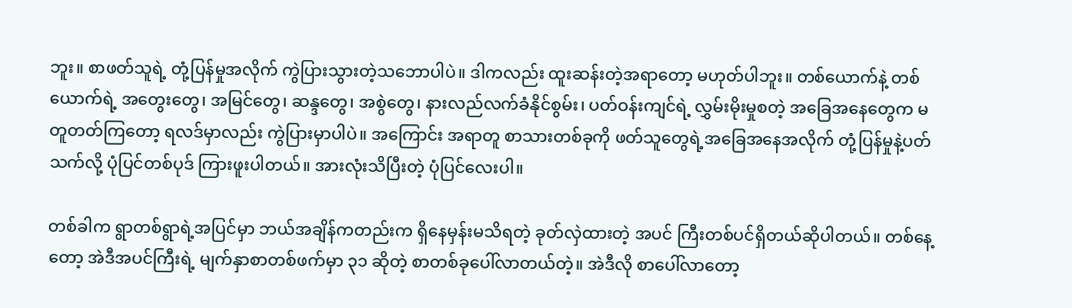ဘူး။ စာဖတ်သူရဲ့ တုံ့ပြန်မှုအလိုက် ကွဲပြားသွားတဲ့သဘောပါပဲ။ ဒါကလည်း ထူးဆန်းတဲ့အရာတော့ မဟုတ်ပါဘူး။ တစ်ယောက်နဲ့ တစ်ယောက်ရဲ့ အတွေးတွေ၊ အမြင်တွေ၊ ဆန္ဒတွေ၊ အစွဲတွေ၊ နားလည်လက်ခံနိုင်စွမ်း၊ ပတ်ဝန်းကျင်ရဲ့ လွှမ်းမိုးမှုစတဲ့ အခြေအနေတွေက မတူတတ်ကြတော့ ရလဒ်မှာလည်း ကွဲပြားမှာပါပဲ။ အကြောင်း အရာတူ စာသားတစ်ခုကို ဖတ်သူတွေရဲ့အခြေအနေအလိုက် တုံ့ပြန်မှုနဲ့ပတ်သက်လို့ ပုံပြင်တစ်ပုဒ် ကြားဖူးပါတယ်။ အားလုံးသိပြီးတဲ့ ပုံပြင်လေးပါ။

တစ်ခါက ရွာတစ်ရွာရဲ့အပြင်မှာ ဘယ်အချိန်ကတည်းက ရှိနေမှန်းမသိရတဲ့ ခုတ်လှဲထားတဲ့ အပင် ကြီးတစ်ပင်ရှိတယ်ဆိုပါတယ်။ တစ်နေ့တော့ အဲဒီအပင်ကြီးရဲ့ မျက်နှာစာတစ်ဖက်မှာ ၃၁ ဆိုတဲ့ စာတစ်ခုပေါ်လာတယ်တဲ့။ အဲဒီလို စာပေါ်လာတော့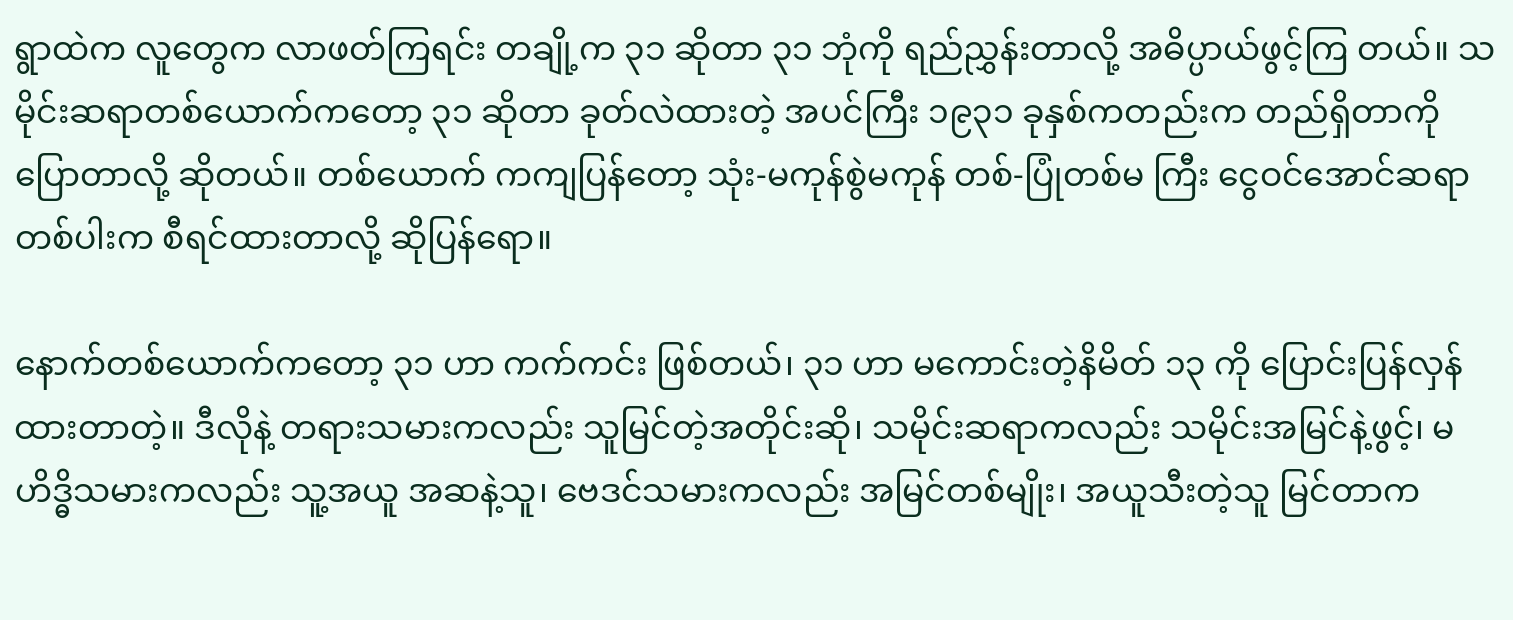ရွာထဲက လူတွေက လာဖတ်ကြရင်း တချို့က ၃၁ ဆိုတာ ၃၁ ဘုံကို ရည်ညွှန်းတာလို့ အဓိပ္ပာယ်ဖွင့်ကြ တယ်။ သမိုင်းဆရာတစ်ယောက်ကတော့ ၃၁ ဆိုတာ ခုတ်လဲထားတဲ့ အပင်ကြီး ၁၉၃၁ ခုနှစ်ကတည်းက တည်ရှိတာကို ပြောတာလို့ ဆိုတယ်။ တစ်ယောက် ကကျပြန်တော့ သုံး-မကုန်စွဲမကုန် တစ်-ပြုံတစ်မ ကြီး ငွေဝင်အောင်ဆရာတစ်ပါးက စီရင်ထားတာလို့ ဆိုပြန်ရော။

နောက်တစ်ယောက်ကတော့ ၃၁ ဟာ ကက်ကင်း ဖြစ်တယ်၊ ၃၁ ဟာ မကောင်းတဲ့နိမိတ် ၁၃ ကို ပြောင်းပြန်လှန်ထားတာတဲ့။ ဒီလိုနဲ့ တရားသမားကလည်း သူမြင်တဲ့အတိုင်းဆို၊ သမိုင်းဆရာကလည်း သမိုင်းအမြင်နဲ့ဖွင့်၊ မဟိဒ္ဓိသမားကလည်း သူ့အယူ အဆနဲ့သူ၊ ဗေဒင်သမားကလည်း အမြင်တစ်မျိုး၊ အယူသီးတဲ့သူ မြင်တာက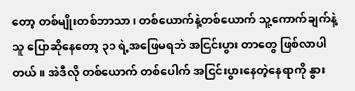တော့ တစ်မျိုးတစ်ဘာသာ၊ တစ်ယောက်နဲ့တစ်ယောက် သူ့ကောက်ချက်နဲ့သူ ပြောဆိုနေတော့ ၃၁ ရဲ့အဖြေမရဘဲ အငြင်းပွား တာတွေ ဖြစ်လာပါတယ်။ အဲဒီလို တစ်ယောက် တစ်ပေါက် အငြင်းပွားနေတဲ့နေရာကို နွား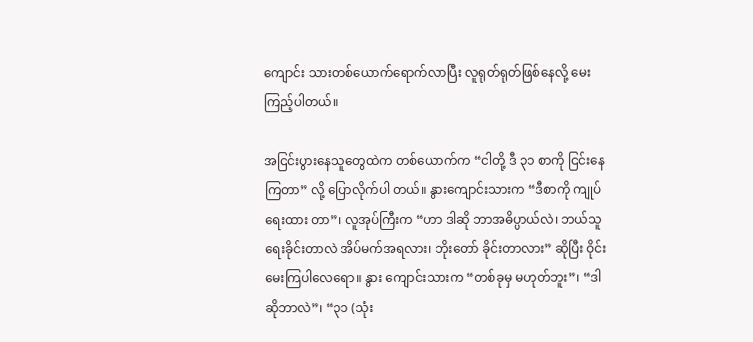ကျောင်း သားတစ်ယောက်ရောက်လာပြီး လူရုတ်ရုတ်ဖြစ်နေလို့ မေးကြည့်ပါတယ်။

အငြင်းပွားနေသူတွေထဲက တစ်ယောက်က “ငါတို့ ဒီ ၃၁ စာကို ငြင်းနေကြတာ” လို့ ပြောလိုက်ပါ တယ်။ နွားကျောင်းသားက “ဒီစာကို ကျုပ်ရေးထား တာ”၊ လူအုပ်ကြီးက “ဟာ ဒါဆို ဘာအဓိပ္ပာယ်လဲ၊ ဘယ်သူရေးခိုင်းတာလဲ အိပ်မက်အရလား၊ ဘိုးတော် ခိုင်းတာလား” ဆိုပြီး ဝိုင်းမေးကြပါလေရော။ နွား ကျောင်းသားက “တစ်ခုမှ မဟုတ်ဘူး”၊ “ဒါဆိုဘာလဲ”၊ “၃၁ (သုံး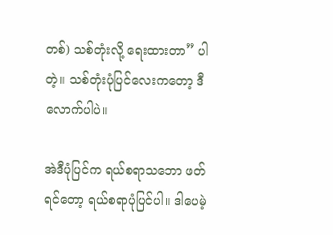တစ်) သစ်တုံးလို့ ရေးထားတာ” ပါတဲ့။ သစ်တုံးပုံပြင်လေးကတော့ ဒီလောက်ပါပဲ။

အဲဒီပုံပြင်က ရယ်စရာသဘော ဖတ်ရင်တော့ ရယ်စရာပုံပြင်ပါ။ ဒါပေမဲ့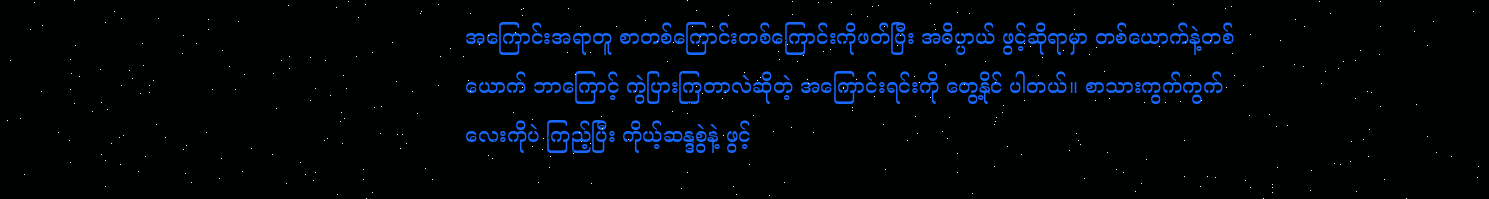အကြောင်းအရာတူ စာတစ်ကြောင်းတစ်ကြောင်းကိုဖတ်ပြီး အဓိပ္ပာယ် ဖွင့်ဆိုရာမှာ တစ်ယောက်နဲ့တစ်ယောက် ဘာကြောင့် ကွဲပြားကြတာလဲဆိုတဲ့ အကြောင်းရင်းကို တွေ့နိုင် ပါတယ်။ စာသားကွက်ကွက်လေးကိုပဲ ကြည့်ပြီး ကိုယ့်ဆန္ဒစွဲနဲ့ ဖွင့်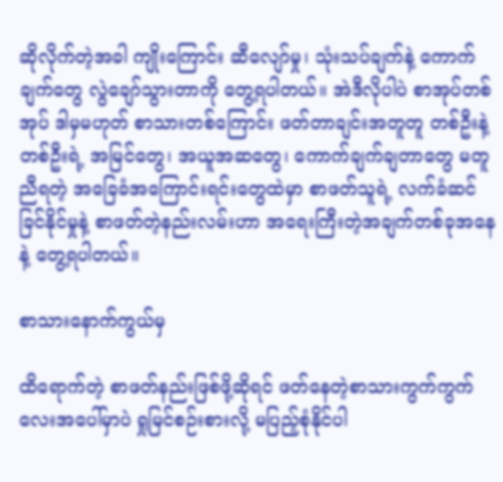ဆိုလိုက်တဲ့အခါ ကျိုးကြောင်း ဆီလျော်မှု၊ သုံးသပ်ချက်နဲ့ ကောက်ချက်တွေ လွဲချော်သွားတာကို တွေ့ရပါတယ်။ အဲဒီလိုပါပဲ စာအုပ်တစ်အုပ် ဒါမှမဟုတ် စာသားတစ်ကြောင်း ဖတ်တာချင်းအတူတူ တစ်ဦးနဲ့တစ်ဦးရဲ့ အမြင်တွေ၊ အယူအဆတွေ၊ ကောက်ချက်ချတာတွေ မတူညီရတဲ့ အခြေခံအကြောင်းရင်းတွေထဲမှာ စာဖတ်သူရဲ့ လက်ခံဆင်ခြင်နိုင်မှုနဲ့ စာဖတ်တဲ့နည်းလမ်းဟာ အရေးကြီးတဲ့အချက်တစ်ခုအနေနဲ့ တွေ့ရပါတယ်။

စာသားနောက်ကွယ်မှ

ထိရောက်တဲ့ စာဖတ်နည်းဖြစ်ဖို့ဆိုရင် ဖတ်နေတဲ့စာသားကွက်ကွက်လေးအပေါ်မှာပဲ ရှုမြင်စဉ်းစားလို့ မပြည့်စုံနိုင်ပါ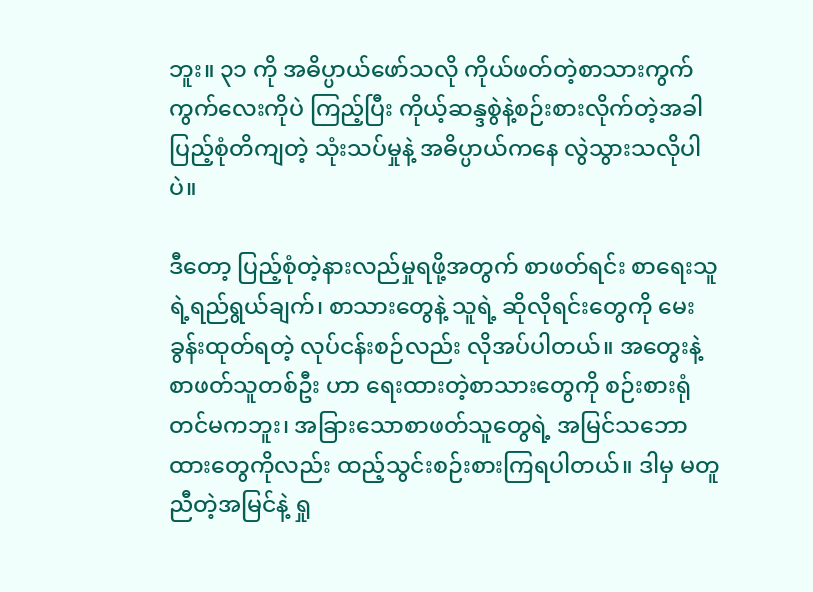ဘူး။ ၃၁ ကို အဓိပ္ပာယ်ဖော်သလို ကိုယ်ဖတ်တဲ့စာသားကွက်ကွက်လေးကိုပဲ ကြည့်ပြီး ကိုယ့်ဆန္ဒစွဲနဲ့စဉ်းစားလိုက်တဲ့အခါ ပြည့်စုံတိကျတဲ့ သုံးသပ်မှုနဲ့ အဓိပ္ပာယ်ကနေ လွဲသွားသလိုပါပဲ။

ဒီတော့ ပြည့်စုံတဲ့နားလည်မှုရဖို့အတွက် စာဖတ်ရင်း စာရေးသူရဲ့ရည်ရွယ်ချက်၊ စာသားတွေနဲ့ သူရဲ့ ဆိုလိုရင်းတွေကို မေးခွန်းထုတ်ရတဲ့ လုပ်ငန်းစဉ်လည်း လိုအပ်ပါတယ်။ အတွေးနဲ့ စာဖတ်သူတစ်ဦး ဟာ ရေးထားတဲ့စာသားတွေကို စဉ်းစားရုံတင်မကဘူး၊ အခြားသောစာဖတ်သူတွေရဲ့ အမြင်သဘော ထားတွေကိုလည်း ထည့်သွင်းစဉ်းစားကြရပါတယ်။ ဒါမှ မတူညီတဲ့အမြင်နဲ့ ရှု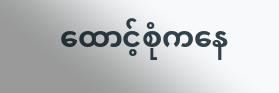ထောင့်စုံကနေ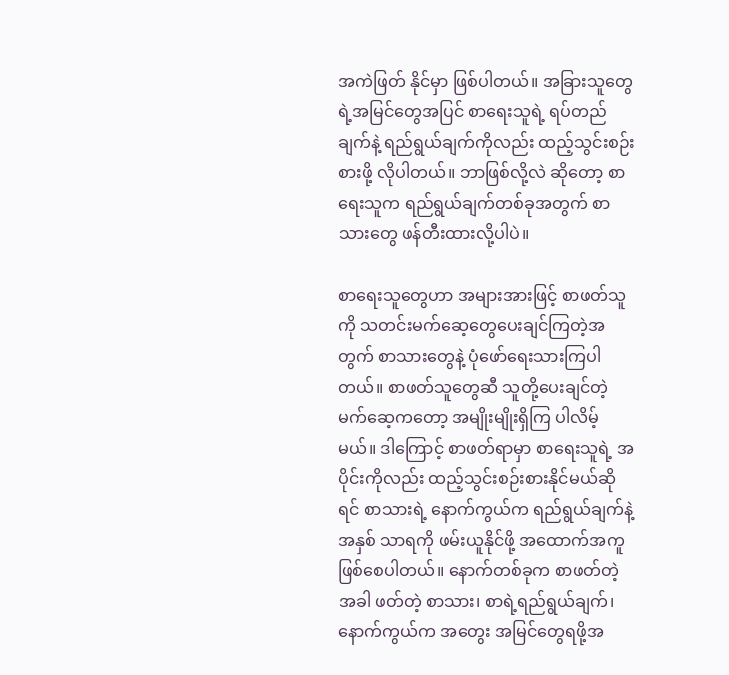အကဲဖြတ် နိုင်မှာ ဖြစ်ပါတယ်။ အခြားသူတွေရဲ့အမြင်တွေအပြင် စာရေးသူရဲ့ ရပ်တည်ချက်နဲ့ ရည်ရွယ်ချက်ကိုလည်း ထည့်သွင်းစဉ်းစားဖို့ လိုပါတယ်။ ဘာဖြစ်လို့လဲ ဆိုတော့ စာရေးသူက ရည်ရွယ်ချက်တစ်ခုအတွက် စာသားတွေ ဖန်တီးထားလို့ပါပဲ။

စာရေးသူတွေဟာ အများအားဖြင့် စာဖတ်သူကို သတင်းမက်ဆေ့တွေပေးချင်ကြတဲ့အတွက် စာသားတွေနဲ့ ပုံဖော်ရေးသားကြပါတယ်။ စာဖတ်သူတွေဆီ သူတို့ပေးချင်တဲ့မက်ဆေ့ကတော့ အမျိုးမျိုးရှိကြ ပါလိမ့်မယ်။ ဒါကြောင့် စာဖတ်ရာမှာ စာရေးသူရဲ့ အပိုင်းကိုလည်း ထည့်သွင်းစဉ်းစားနိုင်မယ်ဆိုရင် စာသားရဲ့ နောက်ကွယ်က ရည်ရွယ်ချက်နဲ့ အနှစ် သာရကို ဖမ်းယူနိုင်ဖို့ အထောက်အကူဖြစ်စေပါတယ်။ နောက်တစ်ခုက စာဖတ်တဲ့အခါ ဖတ်တဲ့ စာသား၊ စာရဲ့ရည်ရွယ်ချက်၊ နောက်ကွယ်က အတွေး အမြင်တွေရဖို့အ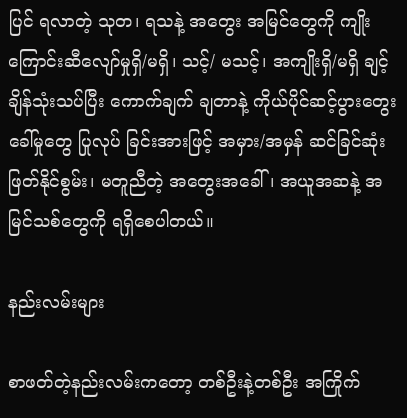ပြင် ရလာတဲ့ သုတ၊ ရသနဲ့ အတွေး အမြင်တွေကို ကျိုးကြောင်းဆီလျော်မှုရှိ/မရှိ၊ သင့်/ မသင့်၊ အကျိုးရှိ/မရှိ ချင့်ချိန်သုံးသပ်ပြီး ကောက်ချက် ချတာနဲ့ ကိုယ်ပိုင်ဆင့်ပွားတွေးခေါ်မှုတွေ ပြုလုပ် ခြင်းအားဖြင့် အမှား/အမှန် ဆင်ခြင်ဆုံးဖြတ်နိုင်စွမ်း၊ မတူညီတဲ့ အတွေးအခေါ်၊ အယူအဆနဲ့ အမြင်သစ်တွေကို ရရှိစေပါတယ်။

နည်းလမ်းများ

စာဖတ်တဲ့နည်းလမ်းကတော့ တစ်ဦးနဲ့တစ်ဦး အကြိုက်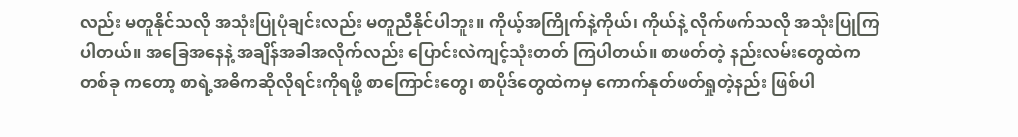လည်း မတူနိုင်သလို အသုံးပြုပုံချင်းလည်း မတူညီနိုင်ပါဘူး။ ကိုယ့်အကြိုက်နဲ့ကိုယ်၊ ကိုယ်နဲ့ လိုက်ဖက်သလို အသုံးပြုကြပါတယ်။ အခြေအနေနဲ့ အချိန်အခါအလိုက်လည်း ပြောင်းလဲကျင့်သုံးတတ် ကြပါတယ်။ စာဖတ်တဲ့ နည်းလမ်းတွေထဲက တစ်ခု ကတော့ စာရဲ့အဓိကဆိုလိုရင်းကိုရဖို့ စာကြောင်းတွေ၊ စာပိုဒ်တွေထဲကမှ ကောက်နုတ်ဖတ်ရှုတဲ့နည်း ဖြစ်ပါ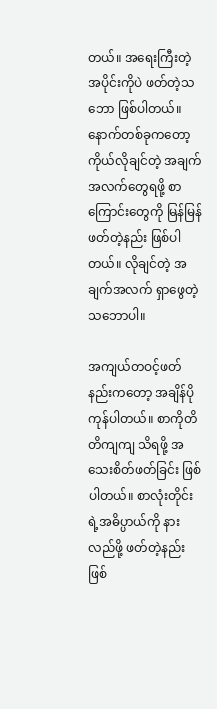တယ်။ အရေးကြီးတဲ့အပိုင်းကိုပဲ ဖတ်တဲ့သဘော ဖြစ်ပါတယ်။ နောက်တစ်ခုကတော့ ကိုယ်လိုချင်တဲ့ အချက်အလက်တွေရဖို့ စာကြောင်းတွေကို မြန်မြန် ဖတ်တဲ့နည်း ဖြစ်ပါတယ်။ လိုချင်တဲ့ အချက်အလက် ရှာဖွေတဲ့ သဘောပါ။

အကျယ်တဝင့်ဖတ်နည်းကတော့ အချိန်ပိုကုန်ပါတယ်။ စာကိုတိတိကျကျ သိရဖို့ အသေးစိတ်ဖတ်ခြင်း ဖြစ်ပါတယ်။ စာလုံးတိုင်းရဲ့အဓိပ္ပာယ်ကို နားလည်ဖို့ ဖတ်တဲ့နည်းဖြစ်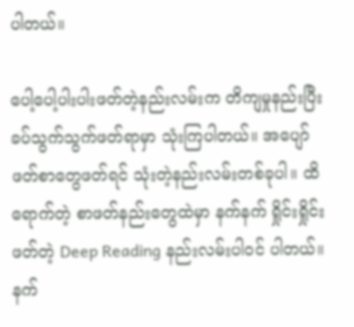ပါတယ်။

ပေါ့ပေါ့ပါးပါးဖတ်တဲ့နည်းလမ်းက တိကျမှုနည်းပြီး ခပ်သွက်သွက်ဖတ်ရာမှာ သုံးကြပါတယ်။ အပျော် ဖတ်စာတွေဖတ်ရင် သုံးတဲ့နည်းလမ်းတစ်ခုပါ။ ထိရောက်တဲ့ စာဖတ်နည်းတွေထဲမှာ နက်နက် ရှိုင်းရှိုင်းဖတ်တဲ့ Deep Reading နည်းလမ်းပါဝင် ပါတယ်။ နက်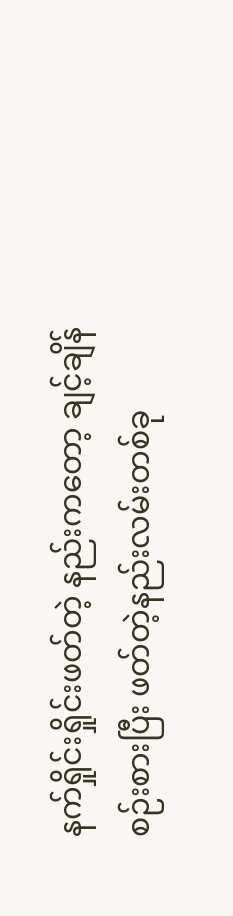နက်ရှိုင်းရှိုင်းဖတ်တဲ့ နည်းကတော့ ချင့်ချိန်စဉ်းစားပြီး ဖတ်တဲ့နည်းလမ်းတစ်ခု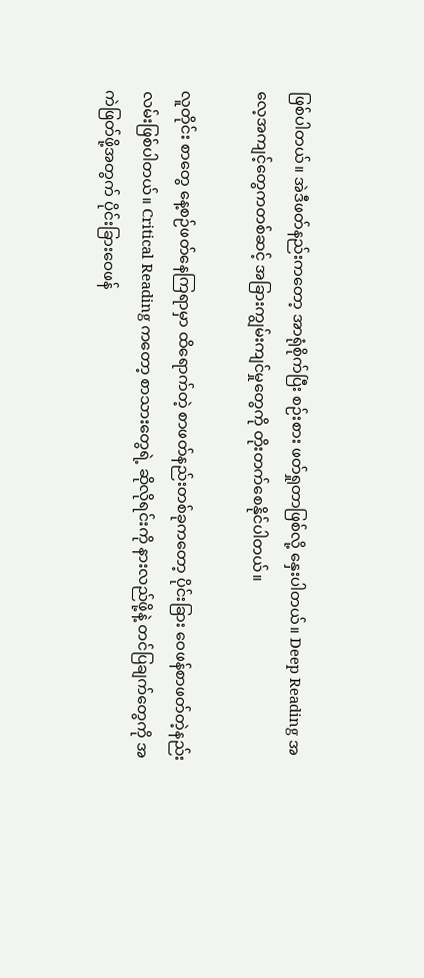ဖြစ်ပါတယ်။ အဲဒီဖတ်နည်းကတော့ အာရုံစိုက်ပြီး စဉ်းစား ဖတ်ရှုတာဖြစ်လို့ နှေးပါတယ်။ Deep Reading အလေ့အကျင့်တွေကတစ်ဆင့် အခြားကျွမ်းကျင်မှုတွေကို တိုးတက်စေနိုင်ပါတယ်။

လူတိုင်း စာတွေ နေ့စဉ်ဖတ်နေကြရာမှာ ထိရောက်တဲ့ စာဖတ်နည်းတစ်ခုကတော့ ပိုင်းခြား ဝေဖန်စာဖတ်တဲ့နည်းလမ်းဖြစ်ပါတယ်။ Critical Reading ကတော့ စာသားတွေရဲ့ ဆိုလိုရင်းကို နားလည်ဖို့နဲ့ တင်ပြချက်တွေကို အကဲဖြတ်ဖို့အတွက် ပိုင်းခြားဝေဖန်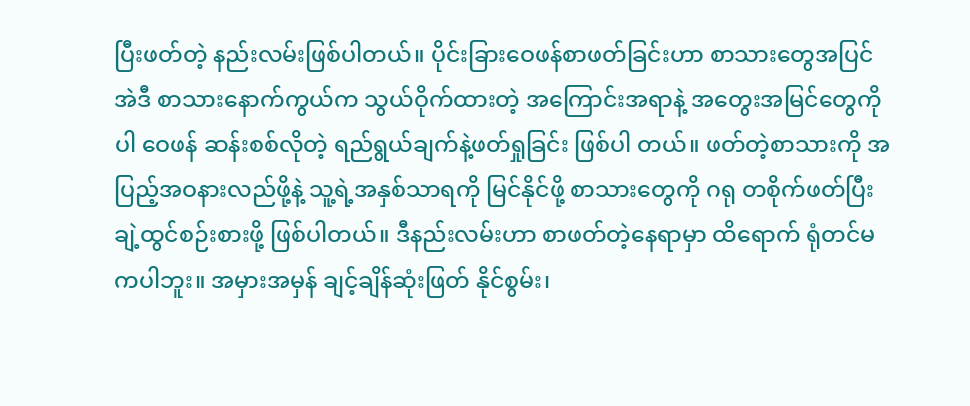ပြီးဖတ်တဲ့ နည်းလမ်းဖြစ်ပါတယ်။ ပိုင်းခြားဝေဖန်စာဖတ်ခြင်းဟာ စာသားတွေအပြင် အဲဒီ စာသားနောက်ကွယ်က သွယ်ဝိုက်ထားတဲ့ အကြောင်းအရာနဲ့ အတွေးအမြင်တွေကိုပါ ဝေဖန် ဆန်းစစ်လိုတဲ့ ရည်ရွယ်ချက်နဲ့ဖတ်ရှုခြင်း ဖြစ်ပါ တယ်။ ဖတ်တဲ့စာသားကို အပြည့်အဝနားလည်ဖို့နဲ့ သူ့ရဲ့အနှစ်သာရကို မြင်နိုင်ဖို့ စာသားတွေကို ဂရု တစိုက်ဖတ်ပြီး ချဲ့ထွင်စဉ်းစားဖို့ ဖြစ်ပါတယ်။ ဒီနည်းလမ်းဟာ စာဖတ်တဲ့နေရာမှာ ထိရောက် ရုံတင်မကပါဘူး။ အမှားအမှန် ချင့်ချိန်ဆုံးဖြတ် နိုင်စွမ်း၊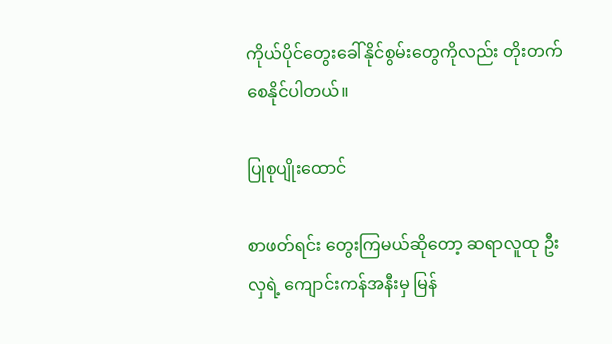ကိုယ်ပိုင်တွေးခေါ်နိုင်စွမ်းတွေကိုလည်း တိုးတက်စေနိုင်ပါတယ်။

ပြုစုပျိုးထောင်

စာဖတ်ရင်း တွေးကြမယ်ဆိုတော့ ဆရာလူထု ဦးလှရဲ့ ကျောင်းကန်အနီးမှ မြန်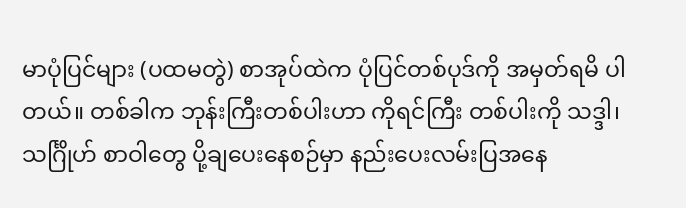မာပုံပြင်များ (ပထမတွဲ) စာအုပ်ထဲက ပုံပြင်တစ်ပုဒ်ကို အမှတ်ရမိ ပါတယ်။ တစ်ခါက ဘုန်းကြီးတစ်ပါးဟာ ကိုရင်ကြီး တစ်ပါးကို သဒ္ဒါ၊ သင်္ဂြိုဟ် စာဝါတွေ ပို့ချပေးနေစဉ်မှာ နည်းပေးလမ်းပြအနေ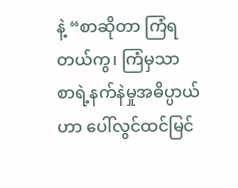နဲ့ “စာဆိုတာ ကြံရတယ်ကွ၊ ကြံမှသာ စာရဲ့နက်နဲမှုအဓိပ္ပာယ်ဟာ ပေါ်လွင်ထင်မြင်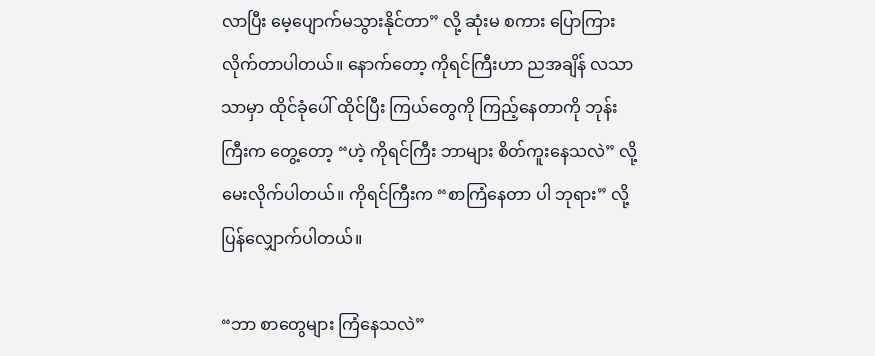လာပြီး မေ့ပျောက်မသွားနိုင်တာ” လို့ ဆုံးမ စကား ပြောကြားလိုက်တာပါတယ်။ နောက်တော့ ကိုရင်ကြီးဟာ ညအချိန် လသာသာမှာ ထိုင်ခုံပေါ် ထိုင်ပြီး ကြယ်တွေကို ကြည့်နေတာကို ဘုန်းကြီးက တွေ့တော့ “ဟဲ့ ကိုရင်ကြီး ဘာများ စိတ်ကူးနေသလဲ” လို့ မေးလိုက်ပါတယ်။ ကိုရင်ကြီးက “စာကြံနေတာ ပါ ဘုရား” လို့ ပြန်လျှောက်ပါတယ်။

“ဘာ စာတွေများ ကြံနေသလဲ”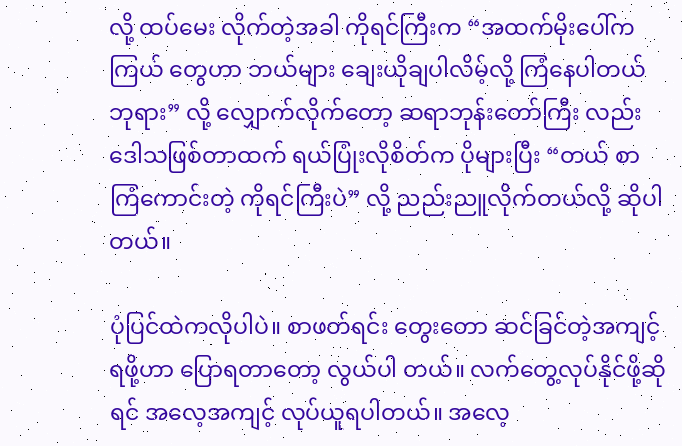လို့ ထပ်မေး လိုက်တဲ့အခါ ကိုရင်ကြီးက “အထက်မိုးပေါ်က ကြယ် တွေဟာ ဘယ်များ ချေးယိုချပါလိမ့်လို့ ကြံနေပါတယ် ဘုရား” လို့ လျှောက်လိုက်တော့ ဆရာဘုန်းတော်ကြီး လည်း ဒေါသဖြစ်တာထက် ရယ်ပြုံးလိုစိတ်က ပိုများပြီး “တယ် စာကြံကောင်းတဲ့ ကိုရင်ကြီးပဲ” လို့ ညည်းညူလိုက်တယ်လို့ ဆိုပါတယ်။

ပုံပြင်ထဲကလိုပါပဲ။ စာဖတ်ရင်း တွေးတော ဆင်ခြင်တဲ့အကျင့်ရဖို့ဟာ ပြောရတာတော့ လွယ်ပါ တယ်။ လက်တွေ့လုပ်နိုင်ဖို့ဆိုရင် အလေ့အကျင့် လုပ်ယူရပါတယ်။ အလေ့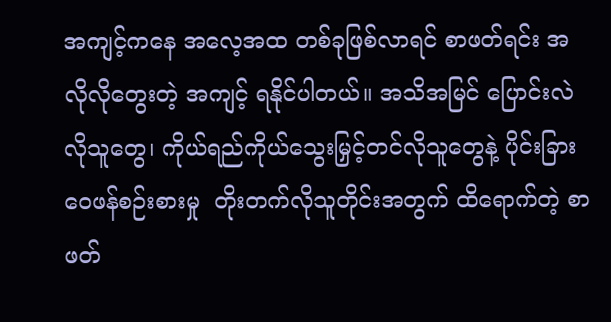အကျင့်ကနေ အလေ့အထ တစ်ခုဖြစ်လာရင် စာဖတ်ရင်း အလိုလိုတွေးတဲ့ အကျင့် ရနိုင်ပါတယ်။ အသိအမြင် ပြောင်းလဲလိုသူတွေ၊ ကိုယ်ရည်ကိုယ်သွေးမြှင့်တင်လိုသူတွေနဲ့ ပိုင်းခြား ဝေဖန်စဉ်းစားမှု  တိုးတက်လိုသူတိုင်းအတွက် ထိရောက်တဲ့ စာဖတ်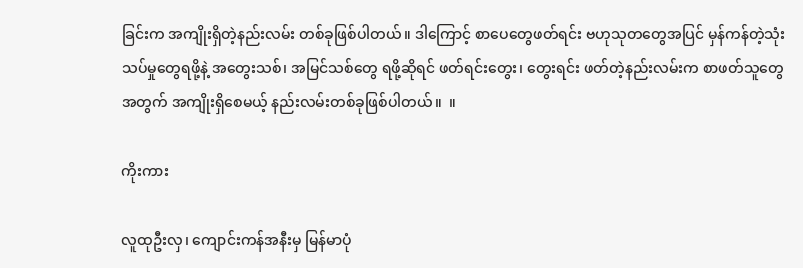ခြင်းက အကျိုးရှိတဲ့နည်းလမ်း တစ်ခုဖြစ်ပါတယ်။ ဒါကြောင့် စာပေတွေဖတ်ရင်း ဗဟုသုတတွေအပြင် မှန်ကန်တဲ့သုံးသပ်မှုတွေရဖို့နဲ့ အတွေးသစ်၊ အမြင်သစ်တွေ ရဖို့ဆိုရင် ဖတ်ရင်းတွေး၊ တွေးရင်း ဖတ်တဲ့နည်းလမ်းက စာဖတ်သူတွေအတွက် အကျိုးရှိစေမယ့် နည်းလမ်းတစ်ခုဖြစ်ပါတယ်။  ။

ကိုးကား

လူထုဦးလှ၊ ကျောင်းကန်အနီးမှ မြန်မာပုံ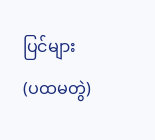ပြင်များ (ပထမတွဲ)